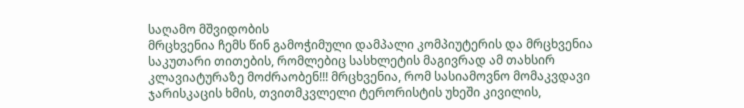საღამო მშვიდობის
მრცხვენია ჩემს წინ გამოჭიმული დამპალი კომპიუტერის და მრცხვენია საკუთარი თითების, რომლებიც სასხლეტის მაგივრად ამ თახსირ კლავიატურაზე მოძრაობენ!!! მრცხვენია, რომ სასიამოვნო მომაკვდავი ჯარისკაცის ხმის, თვითმკვლელი ტერორისტის უხეში კივილის,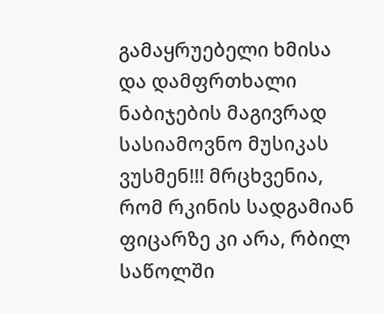გამაყრუებელი ხმისა და დამფრთხალი ნაბიჯების მაგივრად სასიამოვნო მუსიკას ვუსმენ!!! მრცხვენია, რომ რკინის სადგამიან ფიცარზე კი არა, რბილ საწოლში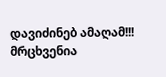დავიძინებ ამაღამ!!! მრცხვენია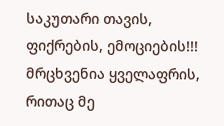საკუთარი თავის, ფიქრების, ემოციების!!! მრცხვენია ყველაფრის, რითაც მე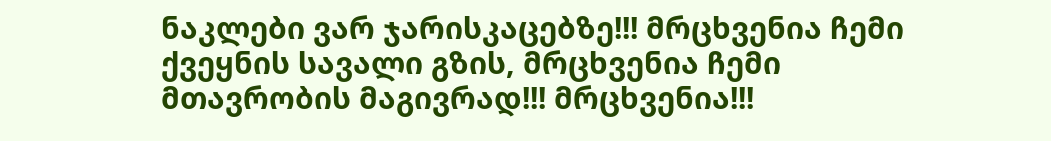ნაკლები ვარ ჯარისკაცებზე!!! მრცხვენია ჩემი ქვეყნის სავალი გზის, მრცხვენია ჩემი მთავრობის მაგივრად!!! მრცხვენია!!!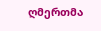ღმერთმა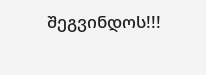შეგვინდოს!!!